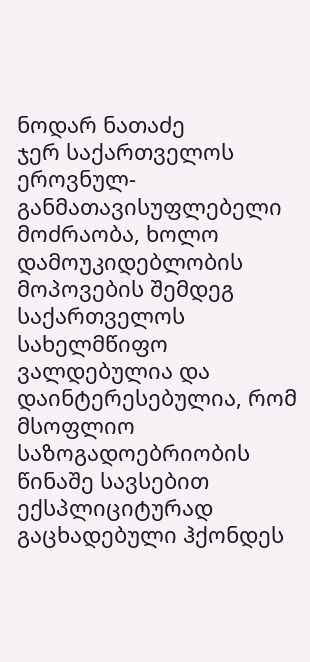ნოდარ ნათაძე
ჯერ საქართველოს ეროვნულ-განმათავისუფლებელი მოძრაობა, ხოლო დამოუკიდებლობის მოპოვების შემდეგ საქართველოს სახელმწიფო ვალდებულია და დაინტერესებულია, რომ მსოფლიო საზოგადოებრიობის წინაშე სავსებით ექსპლიციტურად გაცხადებული ჰქონდეს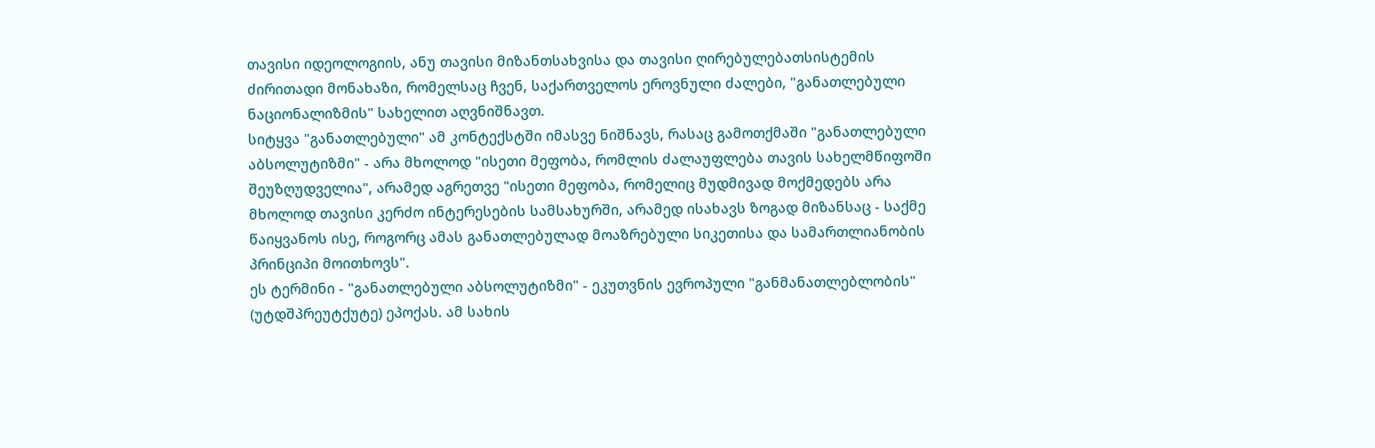თავისი იდეოლოგიის, ანუ თავისი მიზანთსახვისა და თავისი ღირებულებათსისტემის ძირითადი მონახაზი, რომელსაც ჩვენ, საქართველოს ეროვნული ძალები, "განათლებული ნაციონალიზმის" სახელით აღვნიშნავთ.
სიტყვა "განათლებული" ამ კონტექსტში იმასვე ნიშნავს, რასაც გამოთქმაში "განათლებული აბსოლუტიზმი" - არა მხოლოდ "ისეთი მეფობა, რომლის ძალაუფლება თავის სახელმწიფოში შეუზღუდველია", არამედ აგრეთვე "ისეთი მეფობა, რომელიც მუდმივად მოქმედებს არა მხოლოდ თავისი კერძო ინტერესების სამსახურში, არამედ ისახავს ზოგად მიზანსაც - საქმე წაიყვანოს ისე, როგორც ამას განათლებულად მოაზრებული სიკეთისა და სამართლიანობის პრინციპი მოითხოვს".
ეს ტერმინი - "განათლებული აბსოლუტიზმი" - ეკუთვნის ევროპული "განმანათლებლობის" (უტდშპრეუტქუტე) ეპოქას. ამ სახის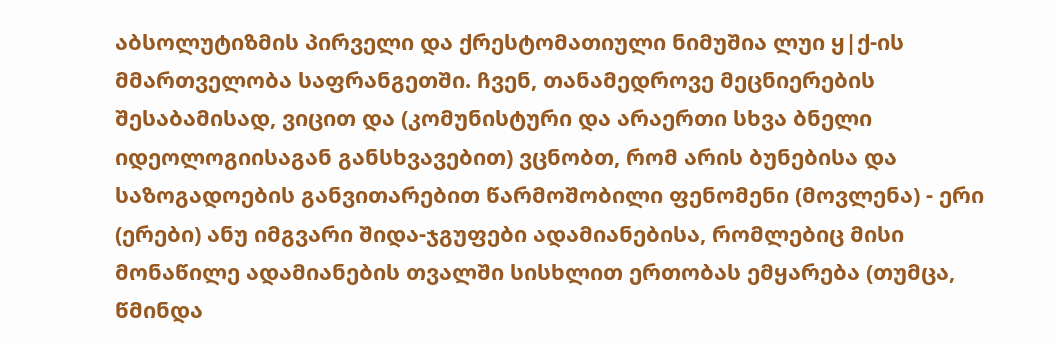აბსოლუტიზმის პირველი და ქრესტომათიული ნიმუშია ლუი ყ|ქ-ის მმართველობა საფრანგეთში. ჩვენ, თანამედროვე მეცნიერების შესაბამისად, ვიცით და (კომუნისტური და არაერთი სხვა ბნელი იდეოლოგიისაგან განსხვავებით) ვცნობთ, რომ არის ბუნებისა და საზოგადოების განვითარებით წარმოშობილი ფენომენი (მოვლენა) - ერი (ერები) ანუ იმგვარი შიდა-ჯგუფები ადამიანებისა, რომლებიც მისი მონაწილე ადამიანების თვალში სისხლით ერთობას ემყარება (თუმცა, წმინდა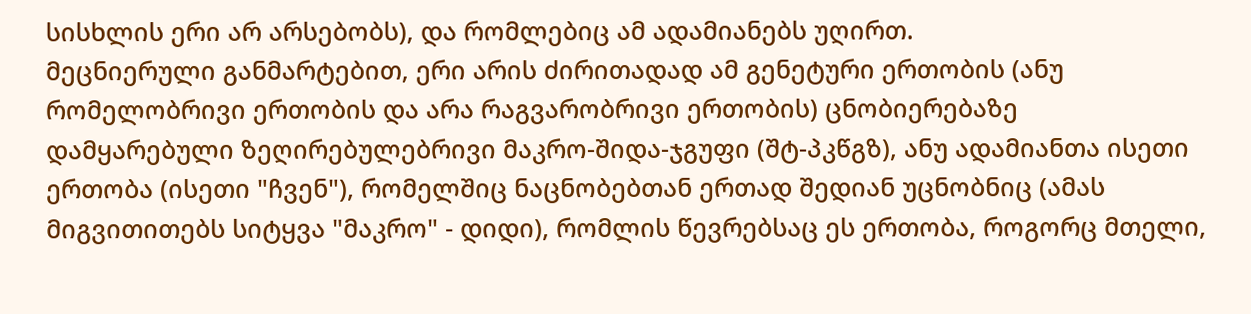სისხლის ერი არ არსებობს), და რომლებიც ამ ადამიანებს უღირთ.
მეცნიერული განმარტებით, ერი არის ძირითადად ამ გენეტური ერთობის (ანუ რომელობრივი ერთობის და არა რაგვარობრივი ერთობის) ცნობიერებაზე დამყარებული ზეღირებულებრივი მაკრო-შიდა-ჯგუფი (შტ-პკწგზ), ანუ ადამიანთა ისეთი ერთობა (ისეთი "ჩვენ"), რომელშიც ნაცნობებთან ერთად შედიან უცნობნიც (ამას მიგვითითებს სიტყვა "მაკრო" - დიდი), რომლის წევრებსაც ეს ერთობა, როგორც მთელი,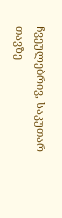ჩვეულებრივ, საკუთარ თავზე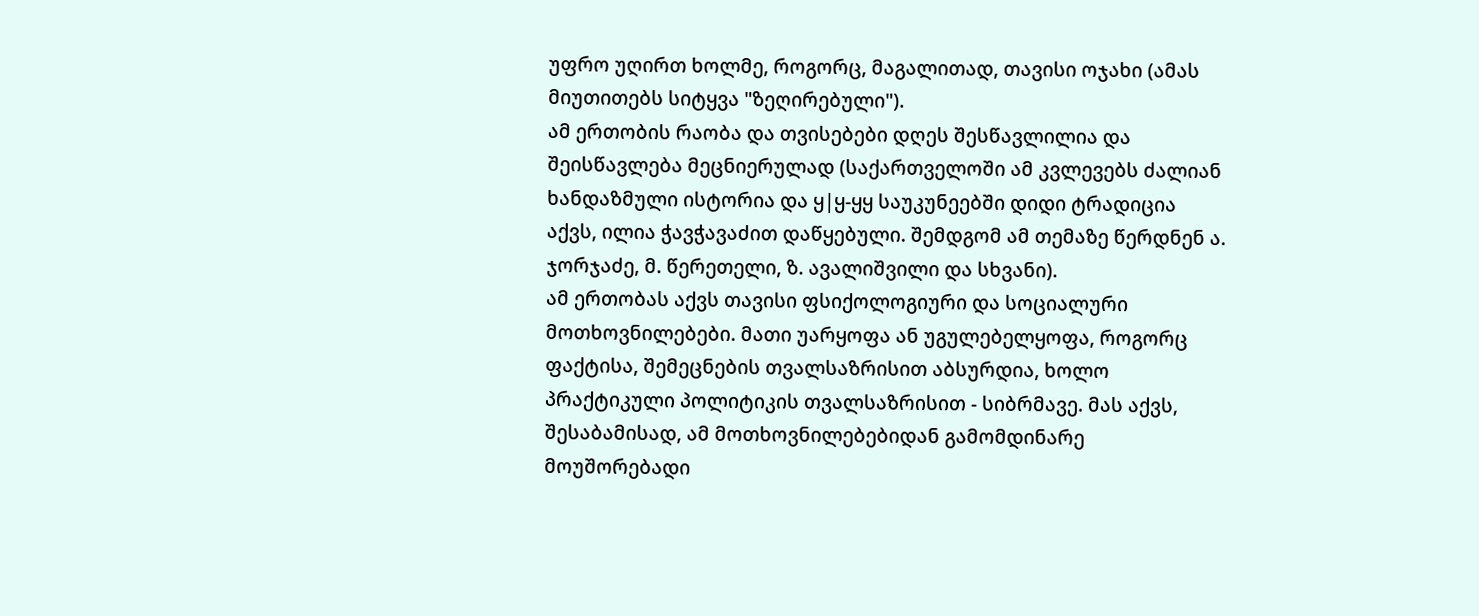უფრო უღირთ ხოლმე, როგორც, მაგალითად, თავისი ოჯახი (ამას მიუთითებს სიტყვა "ზეღირებული").
ამ ერთობის რაობა და თვისებები დღეს შესწავლილია და შეისწავლება მეცნიერულად (საქართველოში ამ კვლევებს ძალიან ხანდაზმული ისტორია და ყ|ყ-ყყ საუკუნეებში დიდი ტრადიცია აქვს, ილია ჭავჭავაძით დაწყებული. შემდგომ ამ თემაზე წერდნენ ა. ჯორჯაძე, მ. წერეთელი, ზ. ავალიშვილი და სხვანი).
ამ ერთობას აქვს თავისი ფსიქოლოგიური და სოციალური მოთხოვნილებები. მათი უარყოფა ან უგულებელყოფა, როგორც ფაქტისა, შემეცნების თვალსაზრისით აბსურდია, ხოლო პრაქტიკული პოლიტიკის თვალსაზრისით - სიბრმავე. მას აქვს, შესაბამისად, ამ მოთხოვნილებებიდან გამომდინარე მოუშორებადი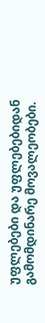უფლებები და უფლებებიდან გამომდინარე მოვალეობები.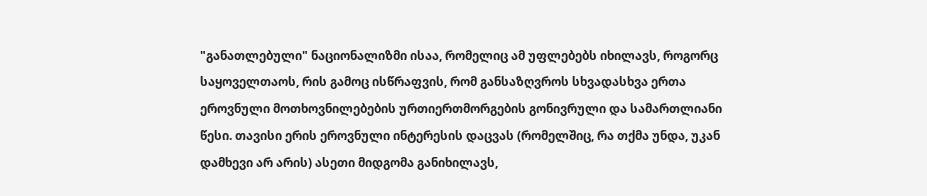"განათლებული" ნაციონალიზმი ისაა, რომელიც ამ უფლებებს იხილავს, როგორც საყოველთაოს, რის გამოც ისწრაფვის, რომ განსაზღვროს სხვადასხვა ერთა ეროვნული მოთხოვნილებების ურთიერთმორგების გონივრული და სამართლიანი წესი. თავისი ერის ეროვნული ინტერესის დაცვას (რომელშიც, რა თქმა უნდა, უკან დამხევი არ არის) ასეთი მიდგომა განიხილავს,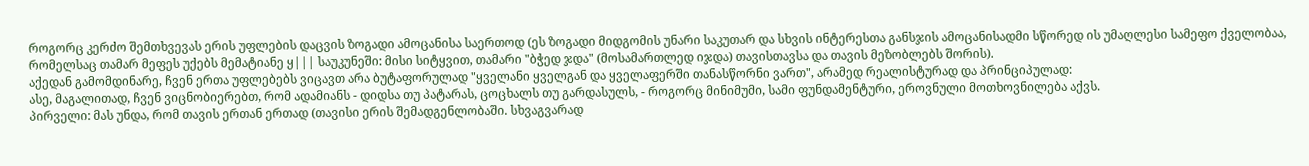როგორც კერძო შემთხვევას ერის უფლების დაცვის ზოგადი ამოცანისა საერთოდ (ეს ზოგადი მიდგომის უნარი საკუთარ და სხვის ინტერესთა განსჯის ამოცანისადმი სწორედ ის უმაღლესი სამეფო ქველობაა, რომელსაც თამარ მეფეს უქებს მემატიანე ყ||| საუკუნეში: მისი სიტყვით, თამარი "ბჭედ ჯდა" (მოსამართლედ იჯდა) თავისთავსა და თავის მეზობლებს შორის).
აქედან გამომდინარე, ჩვენ ერთა უფლებებს ვიცავთ არა ბუტაფორულად "ყველანი ყველგან და ყველაფერში თანასწორნი ვართ", არამედ რეალისტურად და პრინციპულად:
ასე, მაგალითად, ჩვენ ვიცნობიერებთ, რომ ადამიანს - დიდსა თუ პატარას, ცოცხალს თუ გარდასულს, - როგორც მინიმუმი, სამი ფუნდამენტური, ეროვნული მოთხოვნილება აქვს.
პირველი: მას უნდა, რომ თავის ერთან ერთად (თავისი ერის შემადგენლობაში. სხვაგვარად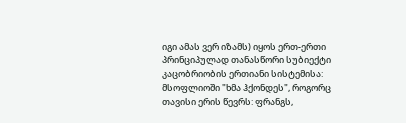იგი ამას ვერ იზამს) იყოს ერთ-ერთი პრინციპულად თანასწორი სუბიექტი კაცობრიობის ერთიანი სისტემისა: მსოფლიოში "ხმა ჰქონდეს", როგორც თავისი ერის წევრს: ფრანგს,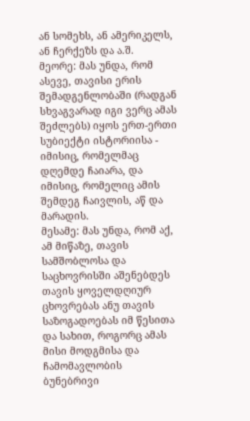ან სომეხს, ან ამერიკელს, ან ჩერქეზს და ა.შ.
მეორე: მას უნდა, რომ ასევე, თავისი ერის შემადგენლობაში (რადგან სხვაგვარად იგი ვერც ამას შეძლებს) იყოს ერთ-ერთი სუბიექტი ისტორიისა - იმისიც, რომელმაც დღემდე ჩაიარა, და იმისიც, რომელიც ამის შემდეგ ჩაივლის, აწ და მარადის.
მესამე: მას უნდა, რომ აქ, ამ მიწაზე, თავის სამშობლოსა და საცხოვრისში აშენებდეს თავის ყოველდღიურ ცხოვრებას ანუ თავის საზოგადოებას იმ წესითა და სახით, როგორც ამას მისი მოდგმისა და ჩამომავლობის ბუნებრივი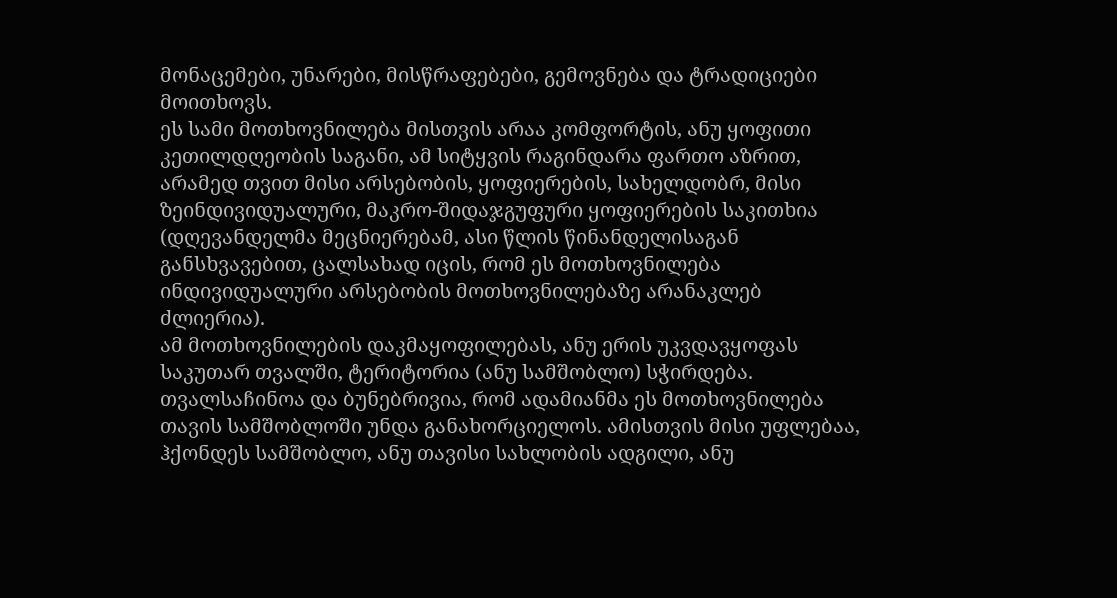მონაცემები, უნარები, მისწრაფებები, გემოვნება და ტრადიციები მოითხოვს.
ეს სამი მოთხოვნილება მისთვის არაა კომფორტის, ანუ ყოფითი კეთილდღეობის საგანი, ამ სიტყვის რაგინდარა ფართო აზრით, არამედ თვით მისი არსებობის, ყოფიერების, სახელდობრ, მისი ზეინდივიდუალური, მაკრო-შიდაჯგუფური ყოფიერების საკითხია (დღევანდელმა მეცნიერებამ, ასი წლის წინანდელისაგან განსხვავებით, ცალსახად იცის, რომ ეს მოთხოვნილება ინდივიდუალური არსებობის მოთხოვნილებაზე არანაკლებ ძლიერია).
ამ მოთხოვნილების დაკმაყოფილებას, ანუ ერის უკვდავყოფას საკუთარ თვალში, ტერიტორია (ანუ სამშობლო) სჭირდება. თვალსაჩინოა და ბუნებრივია, რომ ადამიანმა ეს მოთხოვნილება თავის სამშობლოში უნდა განახორციელოს. ამისთვის მისი უფლებაა, ჰქონდეს სამშობლო, ანუ თავისი სახლობის ადგილი, ანუ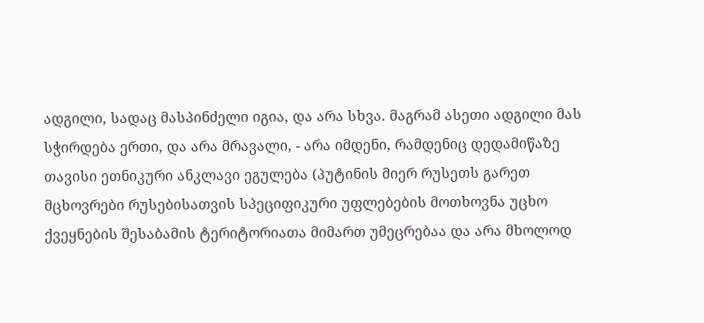ადგილი, სადაც მასპინძელი იგია, და არა სხვა. მაგრამ ასეთი ადგილი მას სჭირდება ერთი, და არა მრავალი, - არა იმდენი, რამდენიც დედამიწაზე თავისი ეთნიკური ანკლავი ეგულება (პუტინის მიერ რუსეთს გარეთ მცხოვრები რუსებისათვის სპეციფიკური უფლებების მოთხოვნა უცხო ქვეყნების შესაბამის ტერიტორიათა მიმართ უმეცრებაა და არა მხოლოდ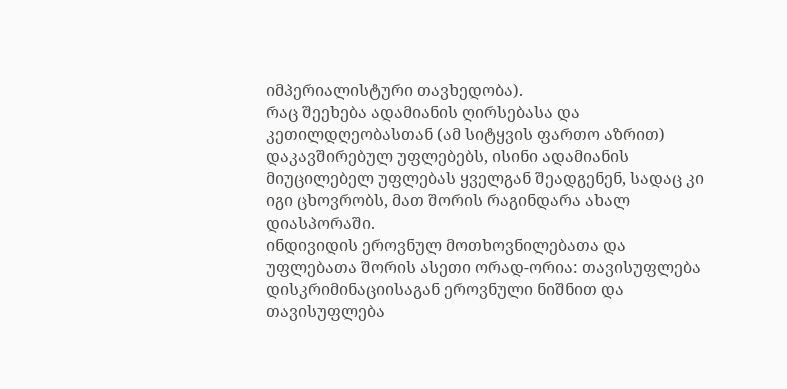იმპერიალისტური თავხედობა).
რაც შეეხება ადამიანის ღირსებასა და კეთილდღეობასთან (ამ სიტყვის ფართო აზრით) დაკავშირებულ უფლებებს, ისინი ადამიანის მიუცილებელ უფლებას ყველგან შეადგენენ, სადაც კი იგი ცხოვრობს, მათ შორის რაგინდარა ახალ დიასპორაში.
ინდივიდის ეროვნულ მოთხოვნილებათა და უფლებათა შორის ასეთი ორად-ორია: თავისუფლება დისკრიმინაციისაგან ეროვნული ნიშნით და თავისუფლება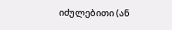იძულებითი (ან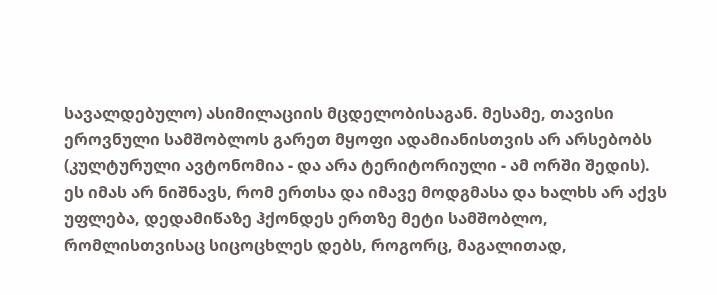სავალდებულო) ასიმილაციის მცდელობისაგან. მესამე, თავისი ეროვნული სამშობლოს გარეთ მყოფი ადამიანისთვის არ არსებობს (კულტურული ავტონომია - და არა ტერიტორიული - ამ ორში შედის).
ეს იმას არ ნიშნავს, რომ ერთსა და იმავე მოდგმასა და ხალხს არ აქვს უფლება, დედამიწაზე ჰქონდეს ერთზე მეტი სამშობლო, რომლისთვისაც სიცოცხლეს დებს, როგორც, მაგალითად,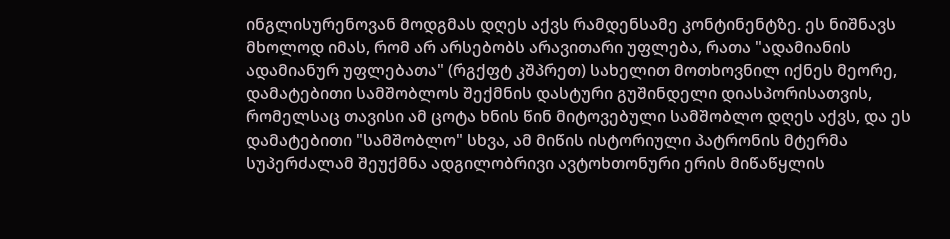ინგლისურენოვან მოდგმას დღეს აქვს რამდენსამე კონტინენტზე. ეს ნიშნავს მხოლოდ იმას, რომ არ არსებობს არავითარი უფლება, რათა "ადამიანის ადამიანურ უფლებათა" (რგქფტ კშპრეთ) სახელით მოთხოვნილ იქნეს მეორე, დამატებითი სამშობლოს შექმნის დასტური გუშინდელი დიასპორისათვის, რომელსაც თავისი ამ ცოტა ხნის წინ მიტოვებული სამშობლო დღეს აქვს, და ეს დამატებითი "სამშობლო" სხვა, ამ მიწის ისტორიული პატრონის მტერმა სუპერძალამ შეუქმნა ადგილობრივი ავტოხთონური ერის მიწაწყლის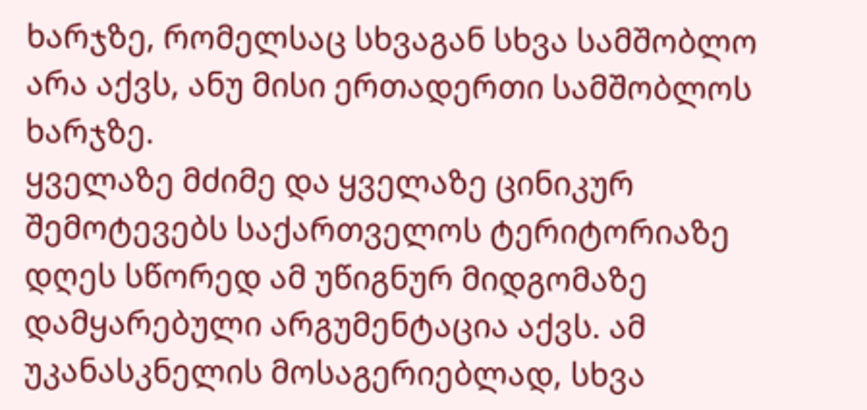ხარჯზე, რომელსაც სხვაგან სხვა სამშობლო არა აქვს, ანუ მისი ერთადერთი სამშობლოს ხარჯზე.
ყველაზე მძიმე და ყველაზე ცინიკურ შემოტევებს საქართველოს ტერიტორიაზე დღეს სწორედ ამ უწიგნურ მიდგომაზე დამყარებული არგუმენტაცია აქვს. ამ უკანასკნელის მოსაგერიებლად, სხვა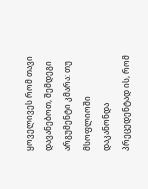ყოველივეს რომ თავი დავანებოთ, შემდეგი არგუმენტი კმარა: თუ მსოფლიოში დაკანონდა პრეცედენტად ის, რომ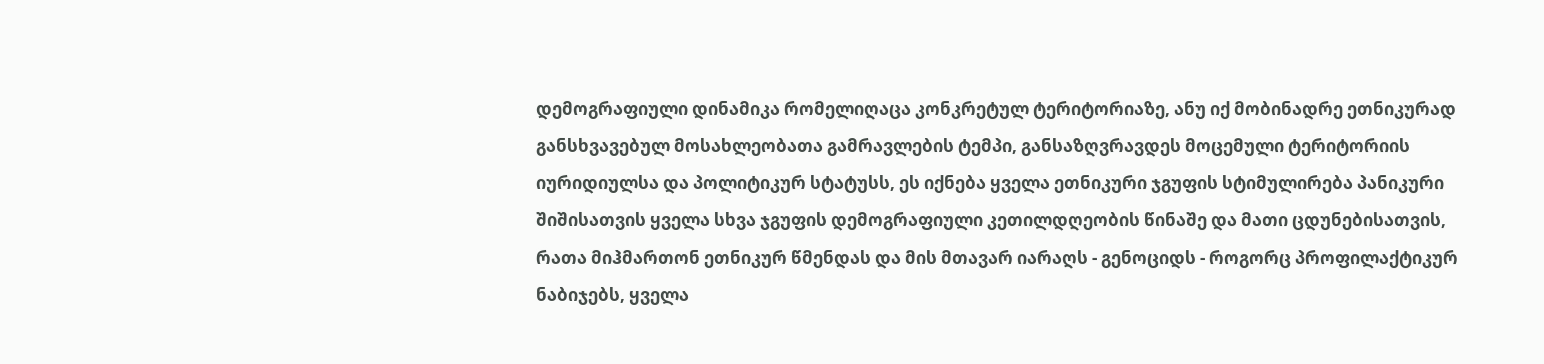დემოგრაფიული დინამიკა რომელიღაცა კონკრეტულ ტერიტორიაზე, ანუ იქ მობინადრე ეთნიკურად განსხვავებულ მოსახლეობათა გამრავლების ტემპი, განსაზღვრავდეს მოცემული ტერიტორიის იურიდიულსა და პოლიტიკურ სტატუსს, ეს იქნება ყველა ეთნიკური ჯგუფის სტიმულირება პანიკური შიშისათვის ყველა სხვა ჯგუფის დემოგრაფიული კეთილდღეობის წინაშე და მათი ცდუნებისათვის, რათა მიჰმართონ ეთნიკურ წმენდას და მის მთავარ იარაღს - გენოციდს - როგორც პროფილაქტიკურ ნაბიჯებს, ყველა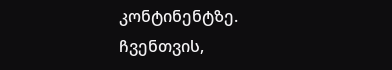კონტინენტზე.
ჩვენთვის,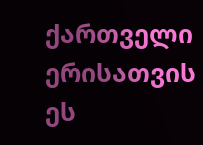ქართველი ერისათვის ეს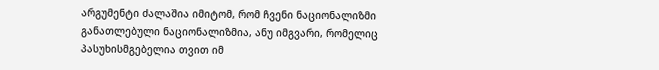არგუმენტი ძალაშია იმიტომ, რომ ჩვენი ნაციონალიზმი განათლებული ნაციონალიზმია, ანუ იმგვარი, რომელიც პასუხისმგებელია თვით იმ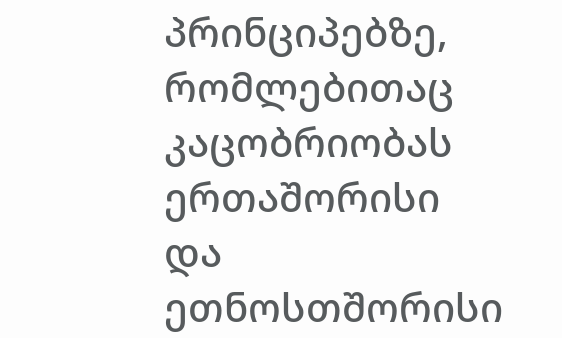პრინციპებზე, რომლებითაც კაცობრიობას ერთაშორისი და ეთნოსთშორისი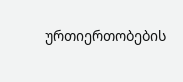ურთიერთობების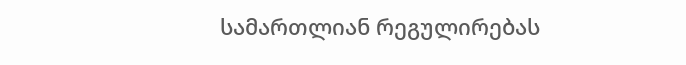სამართლიან რეგულირებას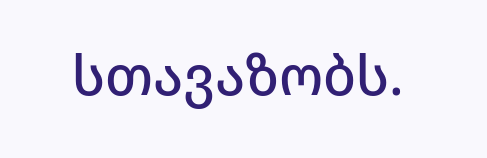სთავაზობს.